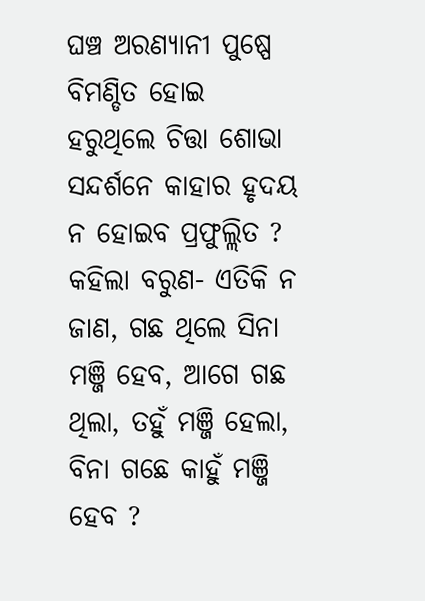ଘଞ୍ଚ ଅରଣ୍ୟାନୀ ପୁଷ୍ପେ ବିମଣ୍ଡିତ ହୋଇ ହରୁଥିଲେ ଚିତ୍ତା ଶୋଭା ସନ୍ଦର୍ଶନେ କାହାର ହୃଦୟ ନ ହୋଇବ ପ୍ରଫୁଲ୍ଲିତ ?
କହିଲା ବରୁଣ- ଏତିକି ନ ଜାଣ, ଗଛ ଥିଲେ ସିନା ମଞ୍ଜି ହେବ, ଆଗେ ଗଛ ଥିଲା, ତହୁଁ ମଞ୍ଜି ହେଲା, ବିନା ଗଛେ କାହୁଁ ମଞ୍ଜି ହେବ ?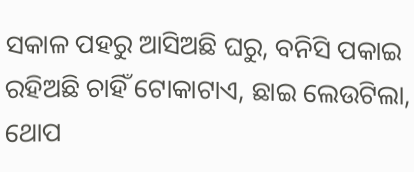ସକାଳ ପହରୁ ଆସିଅଛି ଘରୁ, ବନିସି ପକାଇ ରହିଅଛି ଚାହିଁ ଟୋକାଟାଏ, ଛାଇ ଲେଉଟିଲା, ଥୋପ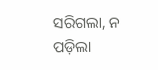ସରିଗଲା, ନ ପଡ଼ିଲା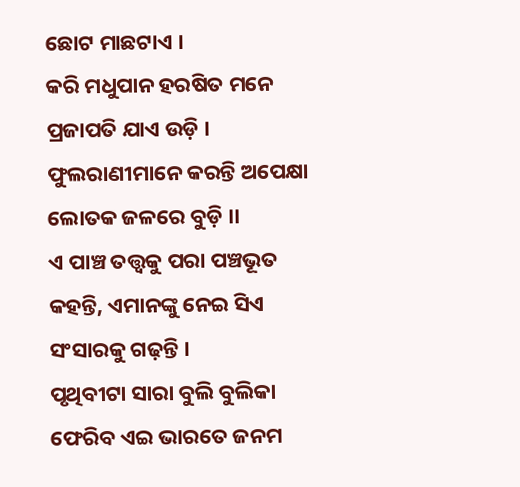ଛୋଟ ମାଛଟାଏ ।
କରି ମଧୁପାନ ହରଷିତ ମନେ ପ୍ରଜାପତି ଯାଏ ଉଡ଼ି । ଫୁଲରାଣୀମାନେ କରନ୍ତି ଅପେକ୍ଷା ଲୋତକ ଜଳରେ ବୁଡ଼ି ।।
ଏ ପାଞ୍ଚ ତତ୍ତ୍ୱକୁ ପରା ପଞ୍ଚଭୂତ କହନ୍ତି, ଏମାନଙ୍କୁ ନେଇ ସିଏ ସଂସାରକୁ ଗଢ଼ନ୍ତି ।
ପୃଥିବୀଟା ସାରା ବୁଲି ବୁଲିକା ଫେରିବ ଏଇ ଭାରତେ ଜନମ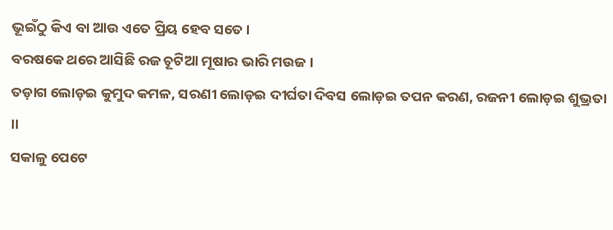ଭୂଇଁଠୁ କିଏ ବା ଆଉ ଏତେ ପ୍ରିୟ ହେବ ସତେ ।
ବରଷକେ ଥରେ ଆସିଛି ରଜ ଚୂଟିଆ ମୂଷାର ଭାରି ମଉଜ ।
ତଡ଼ାଗ ଲୋଡ଼ଇ କୁମୁଦ କମଳ, ସରଣୀ ଲୋଡ଼ଇ ଦୀର୍ଘତା ଦିବସ ଲୋଡ଼ଇ ତପନ କରଣ, ରଜନୀ ଲୋଡ଼ଇ ଶୁଭ୍ରତା ।।
ସକାଳୁ ପେଟେ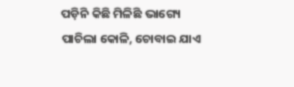ପଡ଼ିନି କିଛି ମିଳିଛି ଭାଗ୍ୟେ ପାଚିଲା କୋଳି, ଚୋବାଇ ଯାଏ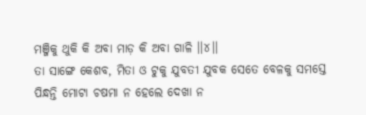ମଞ୍ଜିକୁ ଥୁକି କି ଅବା ମାଡ଼ କି ଅବା ଗାଳି ।।୪।।
ତା ସାଙ୍ଗେ କେଶବ, ମିତା ଓ ଟୁକୁ ଯୁବତୀ ଯୁବକ ସେତେ ବେଳକୁ ସମସ୍ତେ ପିନ୍ଧନ୍ତି ମୋଟା ଚଷମା ନ ହେଲେ ଦେଖା ନ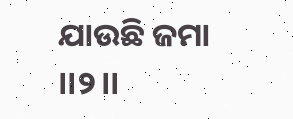ଯାଉଛି ଜମା ।।୨।।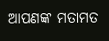ଆପଣଙ୍କ ମତାମତ